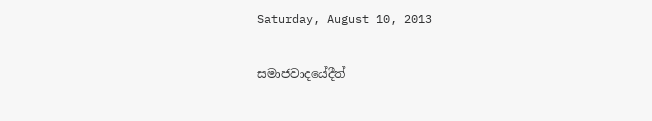Saturday, August 10, 2013

සමාජවාදයේදීත්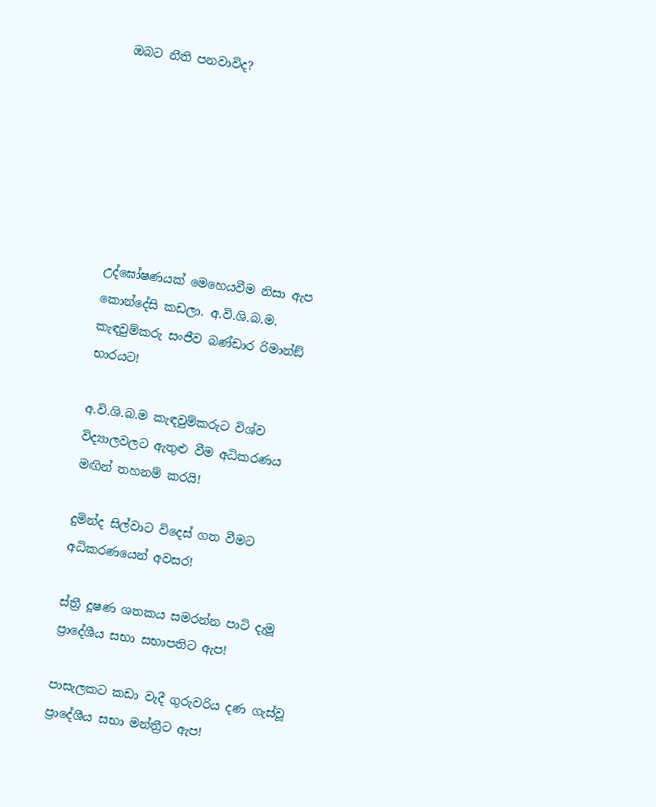ඔබට නීති පනවාවිද?







උද්ඝෝෂණයක් මෙහෙයවීම නිසා ඇප කොන්දේසි කඩලා. අ.වි.ශි.බ.ම. කැඳවුම්කරු සංජීව බණ්ඩාර රිමාන්ඞ් භාරයට!

අ.වි.ශි.බ.ම කැඳවුම්කරුට විශ්ව විද්‍යාලවලට ඇතුළු වීම අධිකරණය මඟින් තහනම් කරයි!

දුමින්ද සිල්වාට විදෙස් ගත වීමට අධිකරණයෙන් අවසර!

ස්ත්‍රී දූෂණ ශතකය සමරන්න පාටි දැමූ ප්‍රාදේශීය සභා සභාපතිට ඇප!

පාසැලකට කඩා වැදී ගුරුවරිය දණ ගැස්වූ ප්‍රාදේශීය සභා මන්ත්‍රීට ඇප!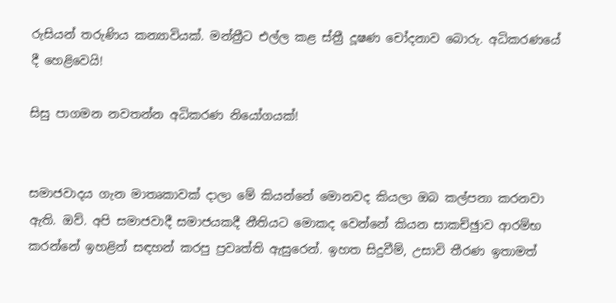රුසියන් තරුණිය කන්‍යාවියක්. මන්ත්‍රීට එල්ල කළ ස්ත්‍රී දූෂණ චෝදනාව බොරු. අධිකරණයේ දී හෙළිවෙයි!

සිසු පාගමන නවතන්න අධිකරණ නියෝගයක්!


සමාජවාදය ගැන මාතෘකාවක් දාලා මේ කියන්නේ මොනවද කියලා ඔබ කල්පනා කරනවා ඇති. ඔව්. අපි සමාජවාදී සමාජයකදී නීතියට මොකද වෙන්නේ කියන සාකච්ඡුාව ආරම්භ කරන්නේ ඉහළින් සඳහන් කරපු ප්‍රවෘත්ති ඇසුරෙන්. ඉහත සිදුවීම්, උසාවි තීරණ ඉතාමත්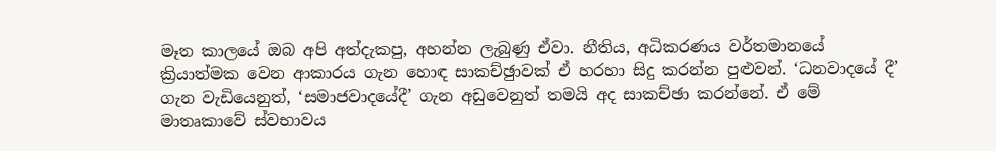මෑත කාලයේ ඔබ අපි අත්දැකපු, අහන්න ලැබුණු ඒවා. නීතිය, අධිකරණය වර්තමානයේ ක්‍රියාත්මක වෙන ආකාරය ගැන හොඳ සාකච්ඡුාවක් ඒ හරහා සිදු කරන්න පුළුවන්. ‘ධනවාදයේ දී’ ගැන වැඩියෙනුත්, ‘සමාජවාදයේදී’ ගැන අඩුවෙනුත් තමයි අද සාකච්ඡා කරන්නේ. ඒ මේ මාතෘකාවේ ස්වභාවය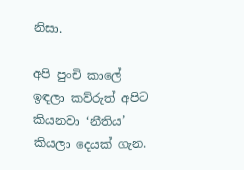නිසා.

අපි පුංචි කාලේ ඉඳලා කව්රුත් අපිට කියනවා ‘නීතිය’ කියලා දෙයක් ගැන.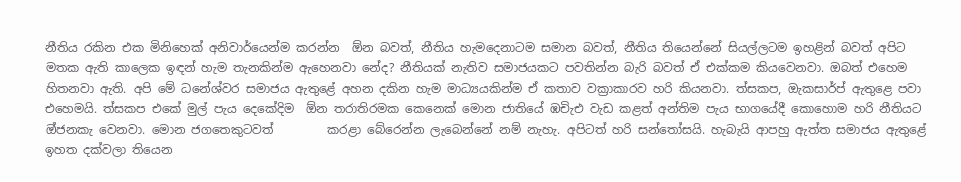නීතිය රකින එක මිනිහෙක් අනිවාර්යෙන්ම කරන්න  ඕන බවත්, නීතිය හැමදෙනාටම සමාන බවත්, නීතිය තියෙන්නේ සියල්ලටම ඉහළින් බවත් අපිට මතක ඇති කාලෙක ඉඳන් හැම තැනකින්ම ඇහෙනවා නේද? නීතියක් නැතිව සමාජයකට පවතින්න බැරි බවත් ඒ එක්කම කියවෙනවා. ඔබත් එහෙම හිතනවා ඇති. අපි මේ ධනේශ්වර සමාජය ඇතුළේ අහන දකින හැම මාධ්‍යයකින්ම ඒ කතාව වක්‍රාකාරව හරි කියනවා. ත්‍සකප, ඔැකසාර්ප් ඇතුළෙ පවා එහෙමයි. ත්‍සකප එකේ මුල් පැය දෙකේදිම  ඕන තරාතිරමක කෙනෙක් මොන ජාතියේ ඹචිැඑ වැඩ කළත් අන්තිම පැය භාගයේදී කොහොම හරි නීතියට ඔ්ජනකැ වෙනවා. මොන ජගතෙකුටවත්         කරළා බේරෙන්න ලැබෙන්නේ නම් නැහැ. අපිටත් හරි සන්තෝසයි. හැබැයි ආපහු ඇත්ත සමාජය ඇතුළේ ඉහත දක්වලා තියෙන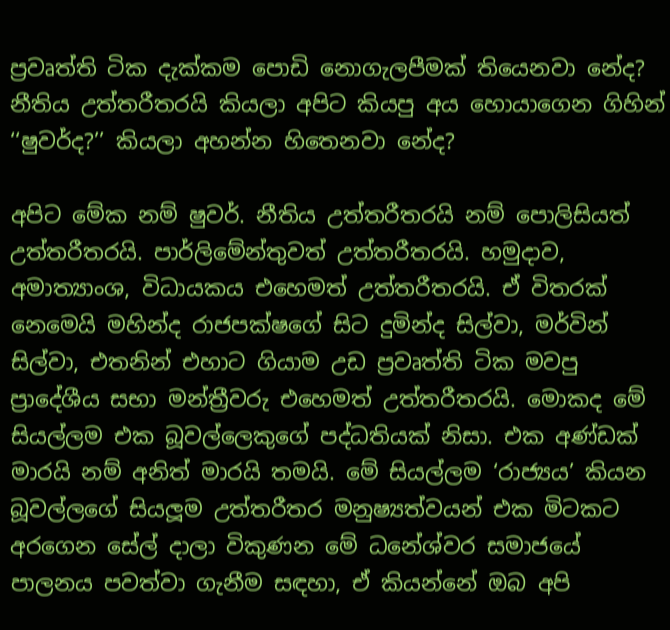ප්‍රවෘත්ති ටික දැක්කම පොඩි නොගැලපීමක් තියෙනවා නේද? නීතිය උත්තරීතරයි කියලා අපිට කියපු අය හොයාගෙන ගිහින් ‘‘ෂුවර්ද?’’ කියලා අහන්න හිතෙනවා නේද?

අපිට මේක නම් ෂුවර්. නීතිය උත්තරීතරයි නම් පොලිසියත් උත්තරීතරයි. පාර්ලිමේන්තුවත් උත්තරීතරයි. හමුදාව, අමාත්‍යාංශ, විධායකය එහෙමත් උත්තරීතරයි. ඒ විතරක් නෙමෙයි මහින්ද රාජපක්ෂගේ සිට දුමින්ද සිල්වා, මර්වින් සිල්වා, එතනින් එහාට ගියාම උඩ ප්‍රවෘත්ති ටික මවපු ප්‍රාදේශීය සභා මන්ත්‍රීවරු එහෙමත් උත්තරීතරයි. මොකද මේ සියල්ලම එක බූවල්ලෙකුගේ පද්ධතියක් නිසා. එක අණ්ඩක් මාරයි නම් අනිත් මාරයි තමයි. මේ සියල්ලම ‘රාජ්‍යය’ කියන බූවල්ලගේ සියලූම උත්තරීතර මනුෂ්‍යත්වයන් එක මිටකට අරගෙන සේල් දාලා විකුණන මේ ධනේශ්වර සමාජයේ පාලනය පවත්වා ගැනීම සඳහා, ඒ කියන්නේ ඔබ අපි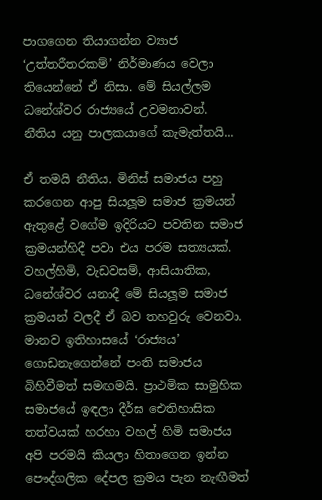පාගගෙන තියාගන්න ව්‍යාජ ‘උත්තරීතරකම්’ නිර්මාණය වෙලා තියෙන්නේ ඒ නිසා. මේ සියල්ලම ධනේශ්වර රාජ්‍යයේ උවමනාවන්.
නීතිය යනු පාලකයාගේ කැමැත්තයි...

ඒ තමයි නීතිය. මිනිස් සමාජය පහු කරගෙන ආපු සියලූම සමාජ ක්‍රමයන් ඇතුළේ වගේම ඉදිරියට පවතින සමාජ ක්‍රමයන්හිදී පවා එය පරම සත්‍යයක්. වහල්හිමි, වැඩවසම්, ආසියාතික, ධනේශ්වර යනාදී මේ සියලූම සමාජ ක්‍රමයන් වලදී ඒ බව තහවුරු වෙනවා. මානව ඉතිහාසයේ ‘රාජ්‍යය’ ගොඩනැගෙන්නේ පංති සමාජය බිහිවීමත් සමඟමයි. ප්‍රාථමික සාමුහික සමාජයේ ඉඳලා දීර්ඝ ඓතිහාසික තත්වයක් හරහා වහල් හිමි සමාජය අපි පරමයි කියලා හිතාගෙන ඉන්න පෞද්ගලික දේපල ක්‍රමය පැන නැඟීමත්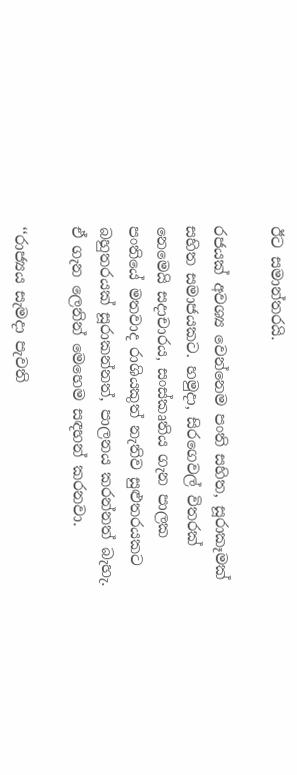ඊට සමාන්තරයි.

රජයක් අවශ්‍ය වෙන්නෙම පංති සහිත, සූරාකෑමක් සහිත සමාජයකට. හමුදා, සිරගෙවල් විතරක් නෙමෙයි සදාචාරය, සංස්කෘතිය ගැන පාලක පංතියේ මතවාද රාශියකුත් නැතිව සුළුතරයකට බහුතරයක් සූරාකන්නත්, පාලනය කරන්නත් බැහැ. ඒ ගැන ලෙනින් මෙහෙම සඳහන් කරනවා.

‘‘රාජ්‍යය සැමදා පැවති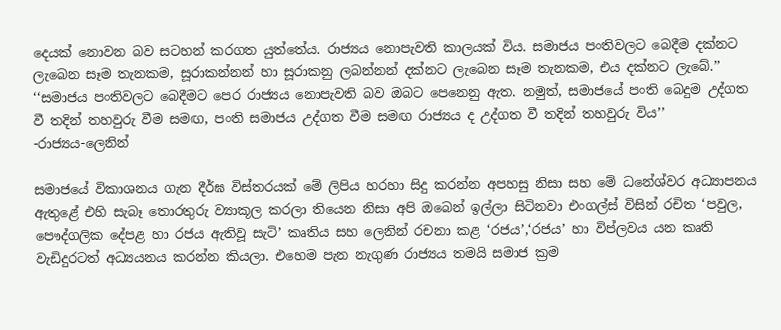දෙයක් නොවන බව සටහන් කරගත යුත්තේය. රාජ්‍යය නොපැවති කාලයක් විය. සමාජය පංතිවලට බෙදීම දක්නට ලැබෙන සෑම තැනකම, සූරාකන්නන් හා සූරාකනු ලබන්නන් දක්නට ලැබෙන සෑම තැනකම, එය දක්නට ලැබේ.’’
‘‘සමාජය පංතිවලට බෙදීමට පෙර රාජ්‍යය නොපැවති බව ඔබට පෙනෙනු ඇත. නමුත්, සමාජයේ පංති බෙදුම උද්ගත වී තදින් තහවුරු වීම සමඟ, පංති සමාජය උද්ගත වීම සමඟ රාජ්‍යය ද උද්ගත වී තදින් තහවුරු විය’’
-රාජ්‍යය-ලෙනින්

සමාජයේ විකාශනය ගැන දීර්ඝ විස්තරයක් මේ ලිපිය හරහා සිදු කරන්න අපහසු නිසා සහ මේ ධනේශ්වර අධ්‍යාපනය ඇතුළේ එහි සැබෑ තොරතුරු ව්‍යාකූල කරලා තියෙන නිසා අපි ඔබෙන් ඉල්ලා සිටිනවා එංගල්ස් විසින් රචිත ‘පවුල, පෞද්ගලික දේපළ හා රජය ඇතිවූ සැටි’ කෘතිය සහ ලෙනින් රචනා කළ ‘රජය’,‘රජය’ හා විප්ලවය යන කෘති වැඩිදුරටත් අධ්‍යයනය කරන්න කියලා. එහෙම පැන නැගුණ රාජ්‍යය තමයි සමාජ ක්‍රම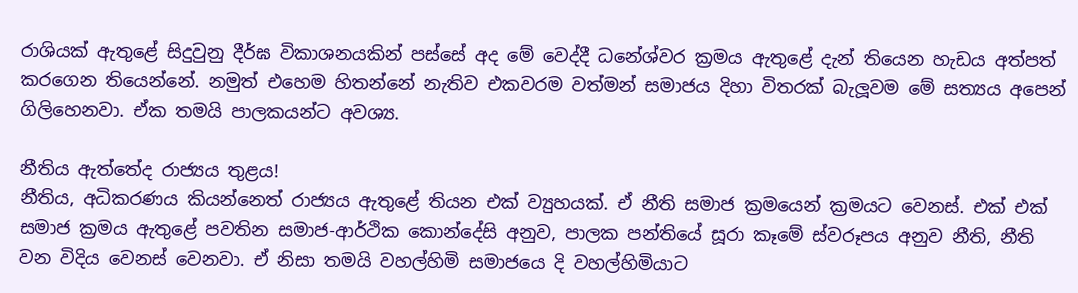රාශියක් ඇතුළේ සිදුවුනු දීර්ඝ විකාශනයකින් පස්සේ අද මේ වෙද්දී ධනේශ්වර ක්‍රමය ඇතුළේ දැන් තියෙන හැඩය අත්පත් කරගෙන තියෙන්නේ. නමුත් එහෙම හිතන්නේ නැතිව එකවරම වත්මන් සමාජය දිහා විතරක් බැලූවම මේ සත්‍යය අපෙන් ගිලිහෙනවා. ඒක තමයි පාලකයන්ට අවශ්‍ය.

නීතිය ඇත්තේද රාජ්‍යය තුළය!
නීතිය, අධිකරණය කියන්නෙත් රාජ්‍යය ඇතුළේ තියන එක් ව්‍යුහයක්. ඒ නීති සමාජ ක්‍රමයෙන් ක්‍රමයට වෙනස්. එක් එක් සමාජ ක්‍රමය ඇතුළේ පවතින සමාජ-ආර්ථික කොන්දේසි අනුව, පාලක පන්තියේ සූරා කෑමේ ස්වරූපය අනුව නීති, නීති වන විදිය වෙනස් වෙනවා. ඒ නිසා තමයි වහල්හිමි සමාජයෙ දි වහල්හිමියාට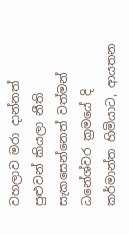වහලාව මරා දාන්නත් පුළුවන් කියලා නීති සැකසෙන්නෙත් වත්මන් ධනේශ්වර ක්‍රමයේ දි කර්මාන්ත හිමියාට, ආයතන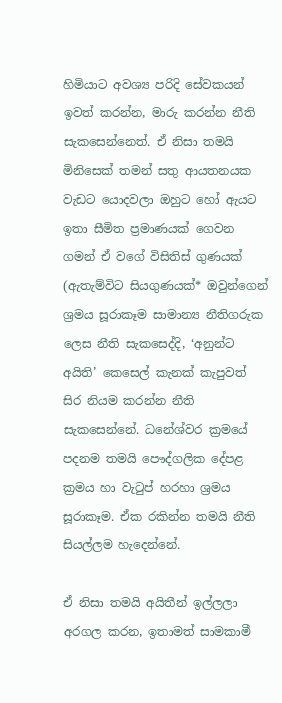හිමියාට අවශ්‍ය පරිදි සේවකයන් ඉවත් කරන්න, මාරු කරන්න නීති සැකසෙන්නෙත්. ඒ නිසා තමයි මිනිසෙක් තමන් සතු ආයතනයක වැඩට යොදවලා ඔහුට හෝ ඇයට ඉතා සීමිත ප්‍රමාණයක් ගෙවන ගමන් ඒ වගේ විසිතිස් ගුණයක් (ඇතැම්විට සියගුණයක්* ඔවුන්ගෙන් ශ්‍රමය සූරාකෑම සාමාන්‍ය නීතිගරුක ලෙස නීති සැකසෙද්දි, ‘අනුන්ට අයිති’ කෙසෙල් කැනක් කැපුවත් සිර නියම කරන්න නීති සැකසෙන්නේ. ධනේශ්වර ක්‍රමයේ පදනම තමයි පෞද්ගලික දේපළ ක්‍රමය හා වැටුප් හරහා ශ්‍රමය සූරාකෑම. ඒක රකින්න තමයි නීති සියල්ලම හැදෙන්නේ.

ඒ නිසා තමයි අයිතීන් ඉල්ලලා අරගල කරන, ඉතාමත් සාමකාමී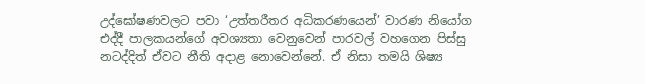උද්ඝෝෂණවලට පවා ‘උත්තරීතර අධිකරණයෙන්’ වාරණ නියෝග එද්දී පාලකයන්ගේ අවශ්‍යතා වෙනුවෙන් පාරවල් වහගෙන පිස්සු නටද්දිත් ඒවට නීති අදාළ නොවෙන්නේ. ඒ නිසා තමයි ශිෂ්‍ය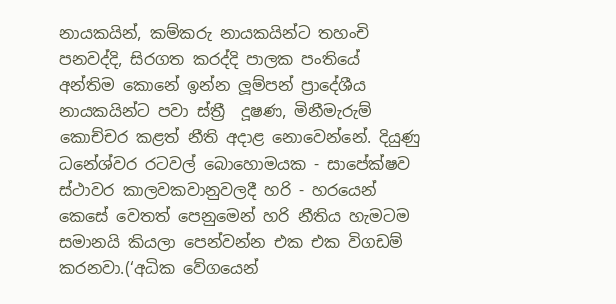නායකයින්, කම්කරු නායකයින්ට තහංචි පනවද්දි, සිරගත කරද්දි පාලක පංතියේ අන්තිම කොනේ ඉන්න ලූම්පන් ප්‍රාදේශීය නායකයින්ට පවා ස්ත්‍රී  දූෂණ, මිනීමැරුම් කොච්චර කළත් නීති අදාළ නොවෙන්නේ. දියුණු ධනේශ්වර රටවල් බොහොමයක - සාපේක්ෂව ස්ථාවර කාලවකවානුවලදී හරි - හරයෙන් කෙසේ වෙතත් පෙනුමෙන් හරි නීතිය හැමටම සමානයි කියලා පෙන්වන්න එක එක විගඩම් කරනවා.(‘අධික වේගයෙන්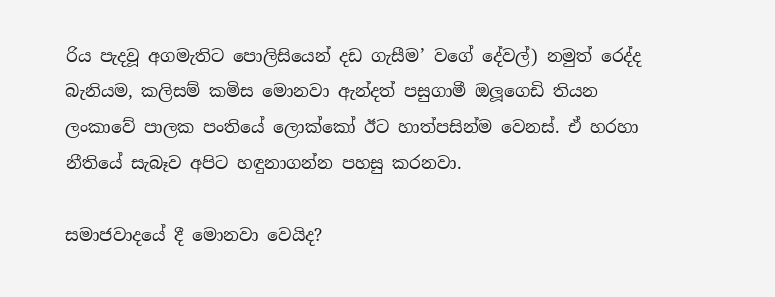රිය පැදවූ අගමැතිට පොලිසියෙන් දඩ ගැසීම’ වගේ දේවල්) නමුත් රෙද්ද බැනියම, කලිසම් කමිස මොනවා ඇන්දත් පසුගාමී ඔලූගෙඩි තියන ලංකාවේ පාලක පංතියේ ලොක්කෝ ඊට හාත්පසින්ම වෙනස්. ඒ හරහා නීතියේ සැබෑව අපිට හඳුනාගන්න පහසු කරනවා.

සමාජවාදයේ දී මොනවා වෙයිද?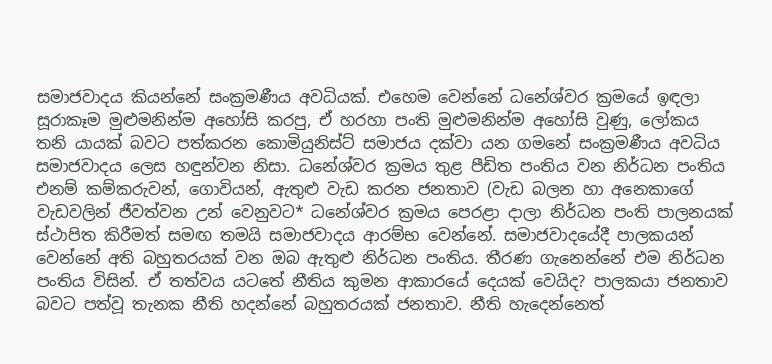සමාජවාදය කියන්නේ සංක්‍රමණීය අවධියක්. එහෙම වෙන්නේ ධනේශ්වර ක්‍රමයේ ඉඳලා සූරාකෑම මුළුමනින්ම අහෝසි කරපු, ඒ හරහා පංති මුළුමනින්ම අහෝසි වුණු, ලෝකය තනි යායක් බවට පත්කරන කොමියුනිස්ට් සමාජය දක්වා යන ගමනේ සංක්‍රමණීය අවධිය සමාජවාදය ලෙස හඳුන්වන නිසා. ධනේශ්වර ක්‍රමය තුළ පීඩිත පංතිය වන නිර්ධන පංතිය එනම් කම්කරුවන්, ගොවියන්, ඇතුළු වැඩ කරන ජනතාව (වැඩ බලන හා අනෙකාගේ වැඩවලින් ජීවත්වන උන් වෙනුවට* ධනේශ්වර ක්‍රමය පෙරළා දාලා නිර්ධන පංති පාලනයක් ස්ථාපිත කිරීමත් සමඟ තමයි සමාජවාදය ආරම්භ වෙන්නේ. සමාජවාදයේදී පාලකයන් වෙන්නේ අති බහුතරයක් වන ඔබ ඇතුළු නිර්ධන පංතිය. තීරණ ගැනෙන්නේ එම නිර්ධන පංතිය විසින්. ඒ තත්වය යටතේ නීතිය කුමන ආකාරයේ දෙයක් වෙයිද? පාලකයා ජනතාව බවට පත්වූ තැනක නීති හදන්නේ බහුතරයක් ජනතාව. නීති හැදෙන්නෙත්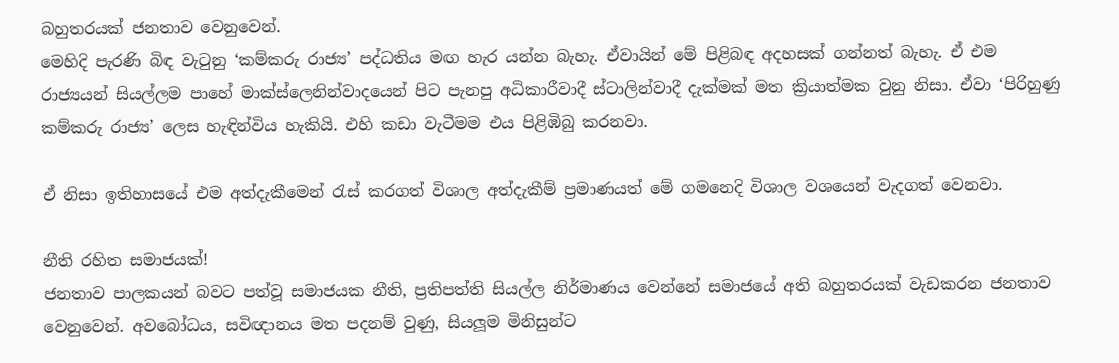බහුතරයක් ජනතාව වෙනුවෙන්.
මෙහිදි පැරණි බිඳ වැටුනු ‘කම්කරු රාජ්‍ය’ පද්ධතිය මඟ හැර යන්න බැහැ. ඒවායින් මේ පිළිබඳ අදහසක් ගන්නත් බැහැ. ඒ එම රාජ්‍යයන් සියල්ලම පාහේ මාක්ස්ලෙනින්වාදයෙන් පිට පැනපු අධිකාරීවාදී ස්ටාලින්වාදී දැක්මක් මත ක්‍රියාත්මක වුනු නිසා. ඒවා ‘පිරිහුණු කම්කරු රාජ්‍ය’ ලෙස හැඳින්විය හැකියි. එහි කඩා වැටීමම එය පිළිඹිබු කරනවා.

ඒ නිසා ඉතිහාසයේ එම අත්දැකීමෙන් රැස් කරගත් විශාල අත්දැකීම් ප්‍රමාණයත් මේ ගමනෙදි විශාල වශයෙන් වැදගත් වෙනවා.

නීති රහිත සමාජයක්!
ජනතාව පාලකයන් බවට පත්වූ සමාජයක නීති, ප්‍රතිපත්ති සියල්ල නිර්මාණය වෙන්නේ සමාජයේ අති බහුතරයක් වැඩකරන ජනතාව වෙනුවෙන්. අවබෝධය, සවිඥානය මත පදනම් වුණු, සියලූම මිනිසුන්ට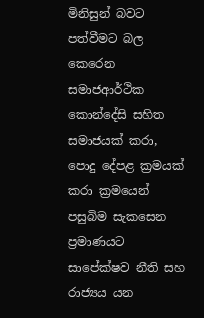මිනිසුන් බවට පත්වීමට බල කෙරෙන සමාජආර්ථික කොන්දේසි සහිත සමාජයක් කරා, පොදු දේපළ ක්‍රමයක් කරා ක්‍රමයෙන් පසුබිම සැකසෙන ප්‍රමාණයට සාපේක්ෂව නීති සහ රාජ්‍යය යන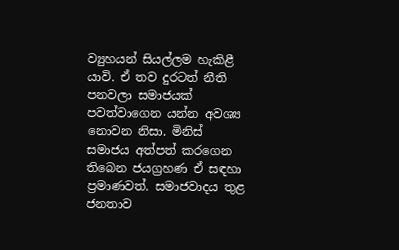ව්‍යුහයන් සියල්ලම හැකිළී යාවි. ඒ තව දුරටත් නීති පනවලා සමාජයක් පවත්වාගෙන යන්න අවශ්‍ය නොවන නිසා. මිනිස් සමාජය අත්පත් කරගෙන තිබෙන ජයග්‍රහණ ඒ සඳහා ප්‍රමාණවත්. සමාජවාදය තුළ ජනතාව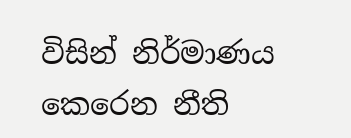විසින් නිර්මාණය කෙරෙන නීති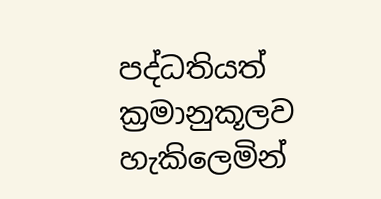පද්ධතියත් ක්‍රමානුකූලව හැකිලෙමින්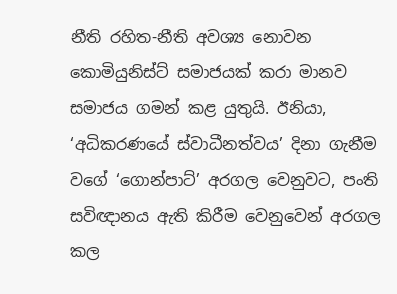නීති රහිත-නීති අවශ්‍ය නොවන කොමියුනිස්ට් සමාජයක් කරා මානව සමාජය ගමන් කළ යුතුයි. ඊනියා, ‘අධිකරණයේ ස්වාධීනත්වය’ දිනා ගැනීම වගේ ‘ගොන්පාට්’ අරගල වෙනුවට, පංති සවිඥානය ඇති කිරීම වෙනුවෙන් අරගල කල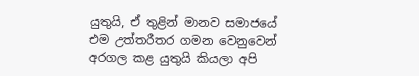යුතුයි, ඒ තුළින් මානව සමාජයේ එම උත්තරීතර ගමන වෙනුවෙන් අරගල කළ යුතුයි කියලා අපි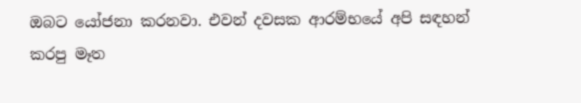ඔබට යෝජනා කරනවා. එවන් දවසක ආරම්භයේ අපි සඳහන් කරපු මෑත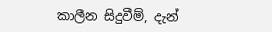කාලීන සිදුවීම්, දැන්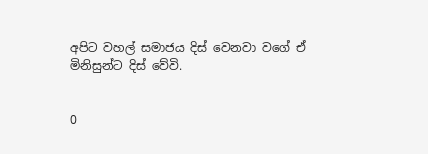අපිට වහල් සමාජය දිස් වෙනවා වගේ ඒ මිනිසුන්ට දිස් වේවි.


0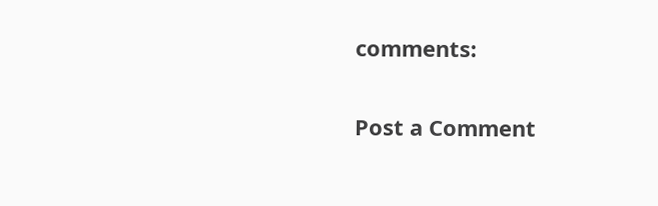comments:

Post a Comment